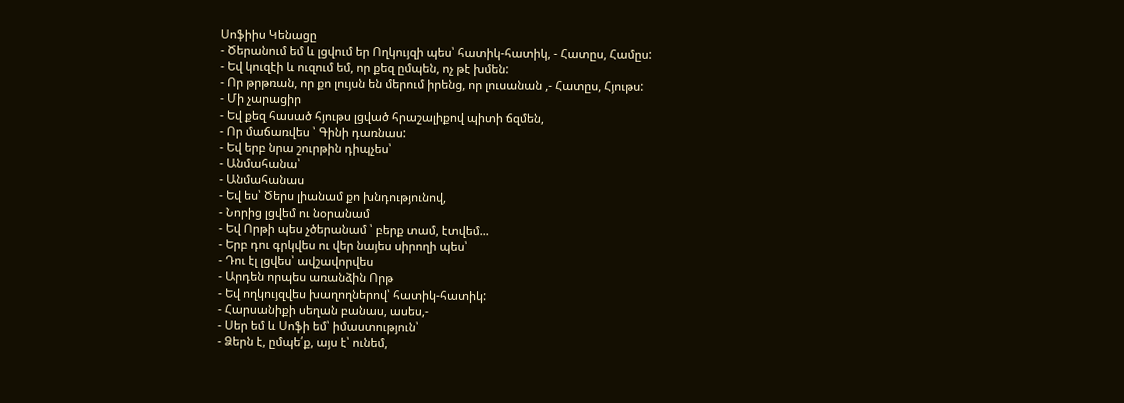Սոֆիիս Կենացը
- Ծերանում եմ և լցվում եր Ողկույզի պես՝ հատիկ-հատիկ, - Հատըս, Համըս:
- Եվ կուզէի և ուզում եմ, որ քեզ ըմպեն, ոչ թէ խմեն:
- Որ թրթռան, որ քո լույսն են մերում իրենց, որ լուսանան ,- Հատըս, Հյութս:
- Մի չարացիր
- Եվ քեզ հասած հյութս լցված հրաշալիքով պիտի ճզմեն,
- Որ մաճառվես ՝ Գինի դառնաս:
- Եվ երբ նրա շուրթին դիպչես՝
- Անմահանա՝
- Անմահանաս
- Եվ ես՝ Ծերս լիանամ քո խնդությունով,
- Նորից լցվեմ ու նօրանամ
- Եվ Որթի պես չծերանամ ՝ բերք տամ, էտվեմ...
- Երբ դու գրկվես ու վեր նայես սիրողի պես՝
- Դու էլ լցվես՝ ավշավորվես
- Արդեն որպես առանձին Որթ
- Եվ ողկույզվես խաղողներով՝ հատիկ-հատիկ:
- Հարսանիքի սեղան բանաս, ասես,-
- Սեր եմ և Սոֆի եմ՝ իմաստություն՝
- Ձերն է, ըմպե՛ք, այս է՝ ունեմ,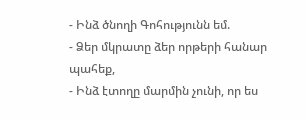- Ինձ ծնողի Գոհությունն եմ.
- Ձեր մկրատը ձեր որթերի հանար պահեք,
- Ինձ էտողը մարմին չունի, որ ես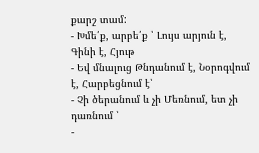քարշ տամ:
- Խմե՛ք, արբե՛ք ՝ Լույս արյուն է, Գինի է, Հյութ
- Եվ մնալուց Թնդանում է, Նօրոգվում է, Հարբեցնում է՝
- Չի ծերանում և չի Մեռնում, ետ չի դառնում ՝
-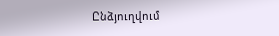Ընձյուղվում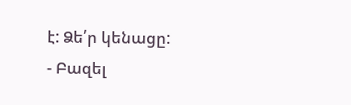է: Ձե՛ր կենացը:
- Բազել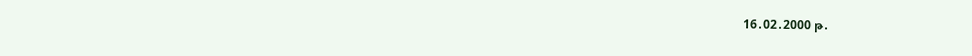16․02․2000 թ․